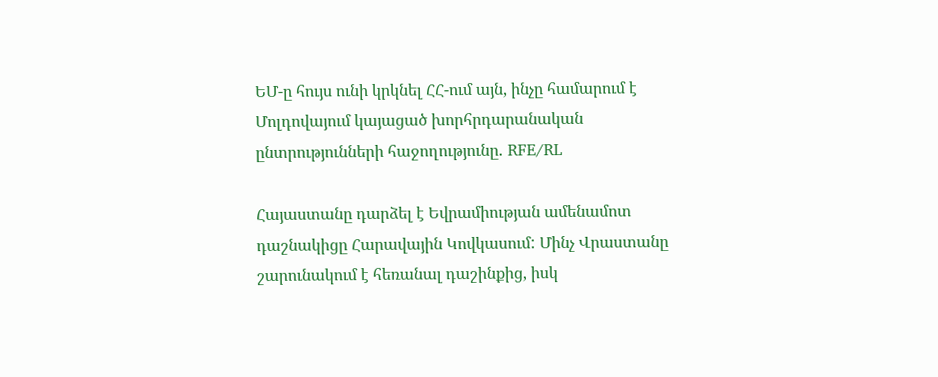ԵՄ-ը հույս ունի կրկնել ՀՀ-ում այն, ինչը համարում է Մոլդովայում կայացած խորհրդարանական ընտրությունների հաջողությունը․ RFE/RL

Հայաստանը դարձել է Եվրամիության ամենամոտ դաշնակիցը Հարավային Կովկասում: Մինչ Վրաստանը շարունակում է հեռանալ դաշինքից, իսկ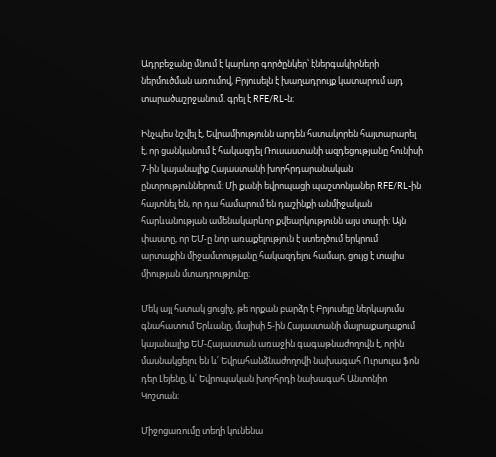Ադրբեջանը մնում է կարևոր գործընկեր՝ էներգակիրների ներմուծման առումով, Բրյուսելն է խաղադրույք կատարում այդ տարածաշրջանում. գրել է RFE/RL-ն։

Ինչպես նշվել է, Եվրամիությունն արդեն հստակորեն հայտարարել է, որ ցանկանում է հակազդել Ռուսաստանի ազդեցությանը հունիսի 7-ին կայանալիք Հայաստանի խորհրդարանական ընտրություններում։ Մի քանի եվրոպացի պաշտոնյաներ RFE/RL-ին հայտնել են, որ դա համարում են դաշինքի անմիջական հարևանության ամենակարևոր քվեարկությունն այս տարի: Այն փաստը, որ ԵՄ-ը նոր առաքելություն է ստեղծում երկրում արտաքին միջամտությանը հակազդելու համար, ցույց է տալիս միության մտադրությունը։

Մեկ այլ հստակ ցուցիչ, թե որքան բարձր է Բրյուսելը ներկայումս գնահատում Երևանը, մայիսի 5-ին Հայաստանի մայրաքաղաքում կայանալիք ԵՄ-Հայաստան առաջին գագաթնաժողովն է, որին մասնակցելու են և՛ Եվրահանձնաժողովի նախագահ Ուրսուլա ֆոն դեր Լեյենը, և՛ Եվրոպական խորհրդի նախագահ Անտոնիո Կոշտան։

Միջոցառումը տեղի կունենա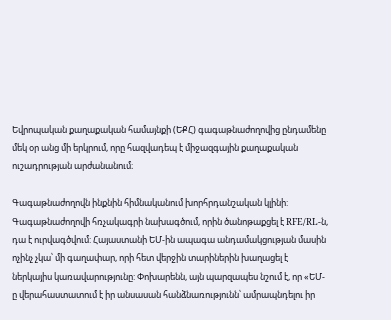Եվրոպական քաղաքական համայնքի (ԵՔՀ) գագաթնաժողովից ընդամենը մեկ օր անց մի երկրում, որը հազվադեպ է միջազգային քաղաքական ուշադրության արժանանում։

Գագաթնաժողովն ինքնին հիմնականում խորհրդանշական կլինի: Գագաթնաժողովի հռչակագրի նախագծում, որին ծանոթաքցել է RFE/RL-ն, դա է ուրվագծվում: Հայաստանի ԵՄ-ին ապագա անդամակցության մասին ոչինչ չկա՝ մի գաղափար, որի հետ վերջին տարիներին խաղացել է ներկայիս կառավարությունը: Փոխարենն, այն պարզապես նշում է, որ «ԵՄ-ը վերահաստատում է իր անսասան հանձնառությունն՝ ամրապնդելու իր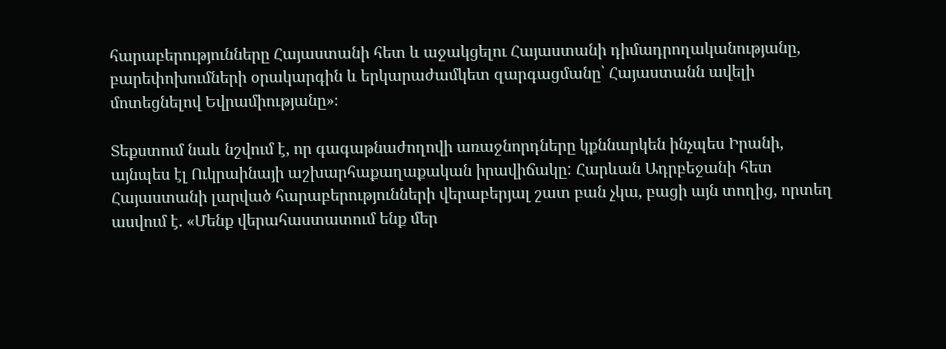հարաբերությունները Հայաստանի հետ և աջակցելու Հայաստանի դիմադրողականությանը, բարեփոխումների օրակարգին և երկարաժամկետ զարգացմանը՝ Հայաստանն ավելի մոտեցնելով Եվրամիությանը»։

Տեքստում նաև նշվում է, որ գագաթնաժողովի առաջնորդները կքննարկեն ինչպես Իրանի, այնպես էլ Ուկրաինայի աշխարհաքաղաքական իրավիճակը: Հարևան Ադրբեջանի հետ Հայաստանի լարված հարաբերությունների վերաբերյալ շատ բան չկա, բացի այն տողից, որտեղ ասվում է. «Մենք վերահաստատում ենք մեր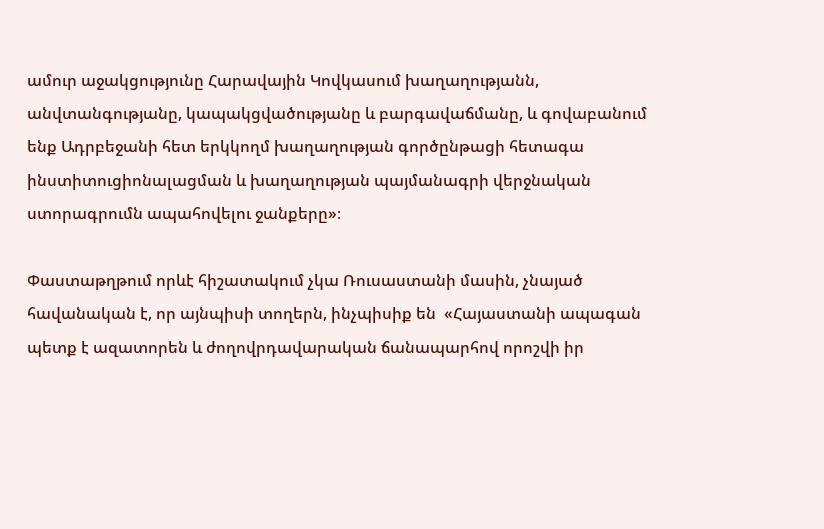ամուր աջակցությունը Հարավային Կովկասում խաղաղությանն, անվտանգությանը, կապակցվածությանը և բարգավաճմանը, և գովաբանում ենք Ադրբեջանի հետ երկկողմ խաղաղության գործընթացի հետագա ինստիտուցիոնալացման և խաղաղության պայմանագրի վերջնական ստորագրումն ապահովելու ջանքերը»։

Փաստաթղթում որևէ հիշատակում չկա Ռուսաստանի մասին, չնայած հավանական է, որ այնպիսի տողերն, ինչպիսիք են  «Հայաստանի ապագան պետք է ազատորեն և ժողովրդավարական ճանապարհով որոշվի իր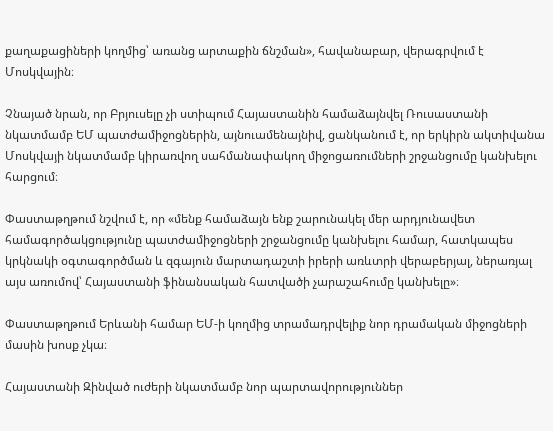քաղաքացիների կողմից՝ առանց արտաքին ճնշման», հավանաբար, վերագրվում է Մոսկվային։

Չնայած նրան, որ Բրյուսելը չի ստիպում Հայաստանին համաձայնվել Ռուսաստանի նկատմամբ ԵՄ պատժամիջոցներին, այնուամենայնիվ, ցանկանում է, որ երկիրն ակտիվանա Մոսկվայի նկատմամբ կիրառվող սահմանափակող միջոցառումների շրջանցումը կանխելու հարցում։

Փաստաթղթում նշվում է, որ «մենք համաձայն ենք շարունակել մեր արդյունավետ համագործակցությունը պատժամիջոցների շրջանցումը կանխելու համար, հատկապես կրկնակի օգտագործման և զգայուն մարտադաշտի իրերի առևտրի վերաբերյալ, ներառյալ այս առումով՝ Հայաստանի ֆինանսական հատվածի չարաշահումը կանխելը»։

Փաստաթղթում Երևանի համար ԵՄ-ի կողմից տրամադրվելիք նոր դրամական միջոցների մասին խոսք չկա։

Հայաստանի Զինված ուժերի նկատմամբ նոր պարտավորություններ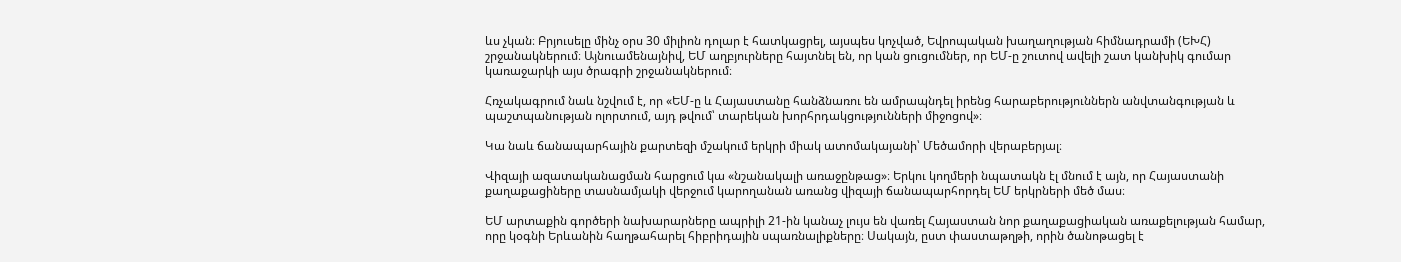ևս չկան։ Բրյուսելը մինչ օրս 30 միլիոն դոլար է հատկացրել, այսպես կոչված, Եվրոպական խաղաղության հիմնադրամի (ԵԽՀ) շրջանակներում։ Այնուամենայնիվ, ԵՄ աղբյուրները հայտնել են, որ կան ցուցումներ, որ ԵՄ-ը շուտով ավելի շատ կանխիկ գումար կառաջարկի այս ծրագրի շրջանակներում։

Հռչակագրում նաև նշվում է, որ «ԵՄ-ը և Հայաստանը հանձնառու են ամրապնդել իրենց հարաբերություններն անվտանգության և պաշտպանության ոլորտում, այդ թվում՝ տարեկան խորհրդակցությունների միջոցով»։

Կա նաև ճանապարհային քարտեզի մշակում երկրի միակ ատոմակայանի՝ Մեծամորի վերաբերյալ։

Վիզայի ազատականացման հարցում կա «նշանակալի առաջընթաց»։ Երկու կողմերի նպատակն էլ մնում է այն, որ Հայաստանի քաղաքացիները տասնամյակի վերջում կարողանան առանց վիզայի ճանապարհորդել ԵՄ երկրների մեծ մաս։

ԵՄ արտաքին գործերի նախարարները ապրիլի 21-ին կանաչ լույս են վառել Հայաստան նոր քաղաքացիական առաքելության համար, որը կօգնի Երևանին հաղթահարել հիբրիդային սպառնալիքները։ Սակայն, ըստ փաստաթղթի, որին ծանոթացել է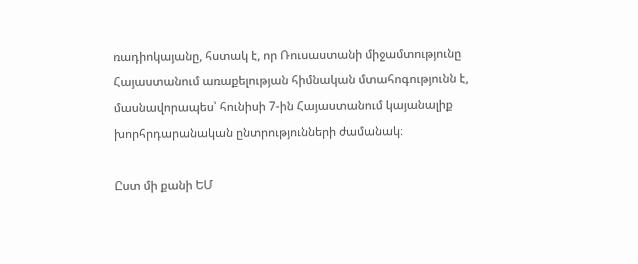ռադիոկայանը, հստակ է, որ Ռուսաստանի միջամտությունը Հայաստանում առաքելության հիմնական մտահոգությունն է, մասնավորապես՝ հունիսի 7-ին Հայաստանում կայանալիք խորհրդարանական ընտրությունների ժամանակ։

Ըստ մի քանի ԵՄ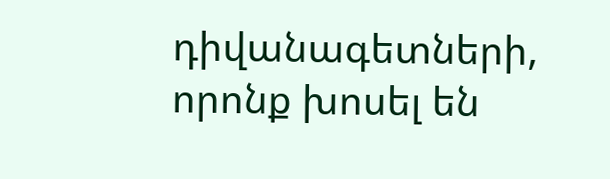դիվանագետների, որոնք խոսել են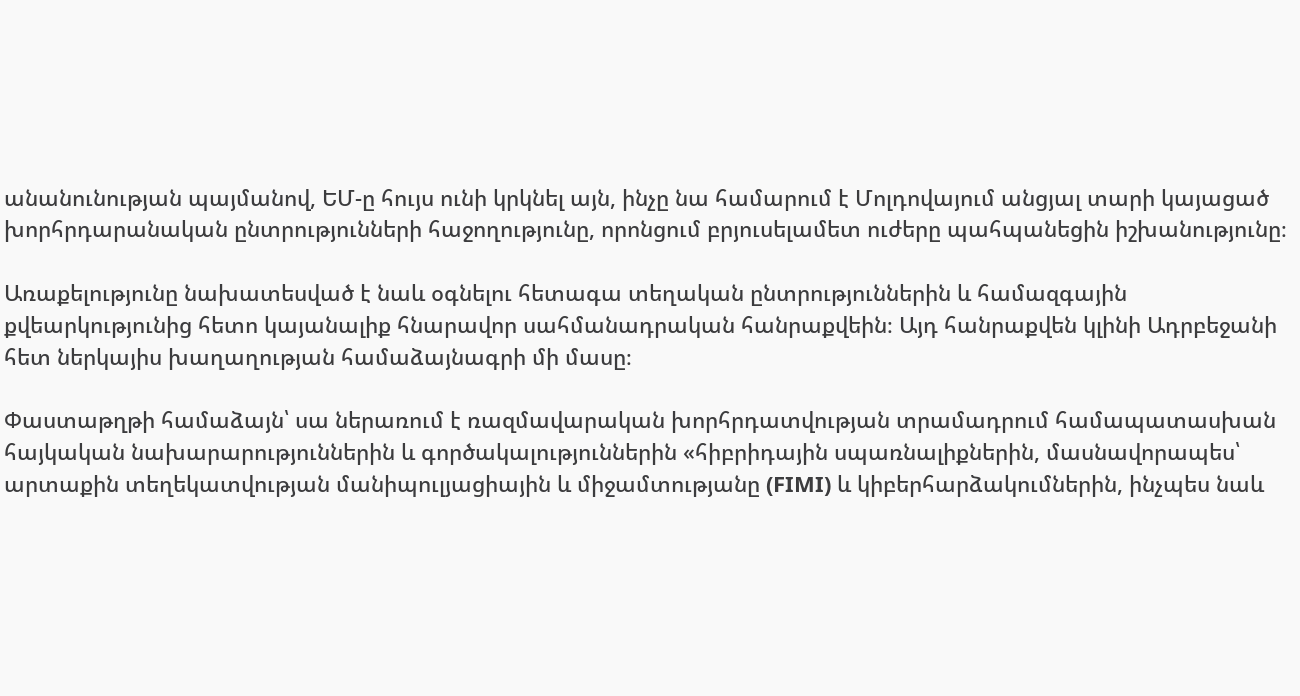անանունության պայմանով, ԵՄ-ը հույս ունի կրկնել այն, ինչը նա համարում է Մոլդովայում անցյալ տարի կայացած խորհրդարանական ընտրությունների հաջողությունը, որոնցում բրյուսելամետ ուժերը պահպանեցին իշխանությունը։

Առաքելությունը նախատեսված է նաև օգնելու հետագա տեղական ընտրություններին և համազգային քվեարկությունից հետո կայանալիք հնարավոր սահմանադրական հանրաքվեին։ Այդ հանրաքվեն կլինի Ադրբեջանի հետ ներկայիս խաղաղության համաձայնագրի մի մասը։

Փաստաթղթի համաձայն՝ սա ներառում է ռազմավարական խորհրդատվության տրամադրում համապատասխան հայկական նախարարություններին և գործակալություններին «հիբրիդային սպառնալիքներին, մասնավորապես՝ արտաքին տեղեկատվության մանիպուլյացիային և միջամտությանը (FIMI) և կիբերհարձակումներին, ինչպես նաև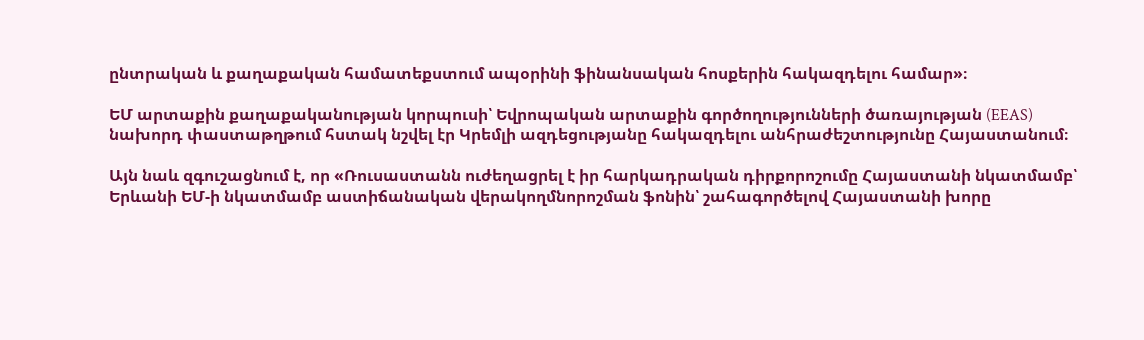ընտրական և քաղաքական համատեքստում ապօրինի ֆինանսական հոսքերին հակազդելու համար»։

ԵՄ արտաքին քաղաքականության կորպուսի՝ Եվրոպական արտաքին գործողությունների ծառայության (EEAS) նախորդ փաստաթղթում հստակ նշվել էր Կրեմլի ազդեցությանը հակազդելու անհրաժեշտությունը Հայաստանում։

Այն նաև զգուշացնում է, որ «Ռուսաստանն ուժեղացրել է իր հարկադրական դիրքորոշումը Հայաստանի նկատմամբ՝ Երևանի ԵՄ-ի նկատմամբ աստիճանական վերակողմնորոշման ֆոնին՝ շահագործելով Հայաստանի խորը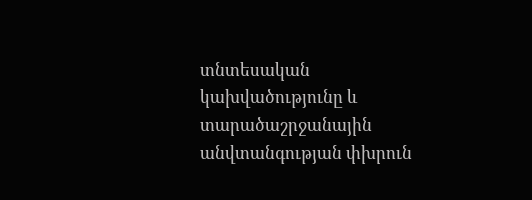տնտեսական կախվածությունը և տարածաշրջանային անվտանգության փխրուն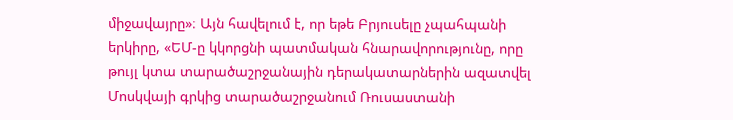միջավայրը»։ Այն հավելում է, որ եթե Բրյուսելը չպահպանի երկիրը, «ԵՄ-ը կկորցնի պատմական հնարավորությունը, որը թույլ կտա տարածաշրջանային դերակատարներին ազատվել Մոսկվայի գրկից տարածաշրջանում Ռուսաստանի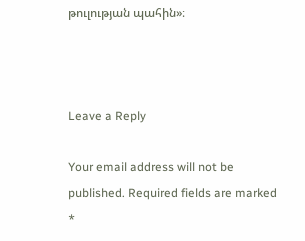թուլության պահին»։



Leave a Reply

Your email address will not be published. Required fields are marked *